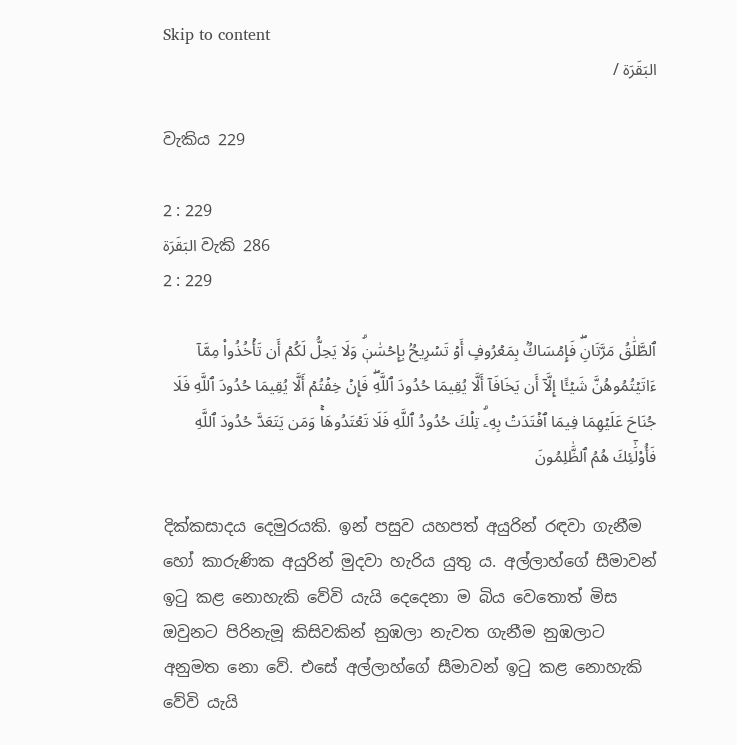Skip to content
البَقَرَة /

වැකිය 229

2 : 229
البَقَرَة වැකි 286
2 : 229

ٱلطَّلَٰقُ مَرَّتَانِۖ فَإِمۡسَاكُۢ بِمَعۡرُوفٍ أَوۡ تَسۡرِيحُۢ بِإِحۡسَٰنٖۗ وَلَا يَحِلُّ لَكُمۡ أَن تَأۡخُذُواْ مِمَّآ ءَاتَيۡتُمُوهُنَّ شَيۡـًٔا إِلَّآ أَن يَخَافَآ أَلَّا يُقِيمَا حُدُودَ ٱللَّهِۖ فَإِنۡ خِفۡتُمۡ أَلَّا يُقِيمَا حُدُودَ ٱللَّهِ فَلَا جُنَاحَ عَلَيۡهِمَا فِيمَا ٱفۡتَدَتۡ بِهِۦۗ تِلۡكَ حُدُودُ ٱللَّهِ فَلَا تَعۡتَدُوهَاۚ وَمَن يَتَعَدَّ حُدُودَ ٱللَّهِ فَأُوْلَٰٓئِكَ هُمُ ٱلظَّٰلِمُونَ

දික්කසාදය දෙමුරයකි. ඉන් පසුව යහපත් අයුරින් රඳවා ගැනීම හෝ කාරුණික අයුරින් මුදවා හැරිය යුතු ය. අල්ලාහ්ගේ සීමාවන් ඉටු කළ නොහැකි වේවි යැයි දෙදෙනා ම බිය වෙතොත් මිස ඔවුනට පිරිනැමූ කිසිවකින් නුඹලා නැවත ගැනීම නුඹලාට අනුමත නො වේ. එසේ අල්ලාහ්ගේ සීමාවන් ඉටු කළ නොහැකි වේවි යැයි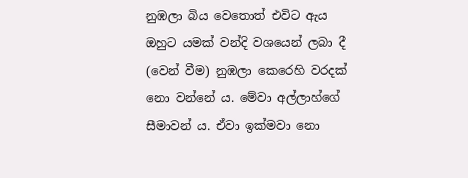නුඹලා බිය වෙතොත් එවිට ඇය ඔහුට යමක් වන්දි වශයෙන් ලබා දී (වෙන් වීම) නුඹලා කෙරෙහි වරදක් නො වන්නේ ය. මේවා අල්ලාහ්ගේ සීමාවන් ය. ඒවා ඉක්මවා නො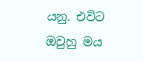යනු. එවිට ඔවුහු මය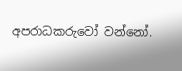අපරාධකරුවෝ වන්නෝ.